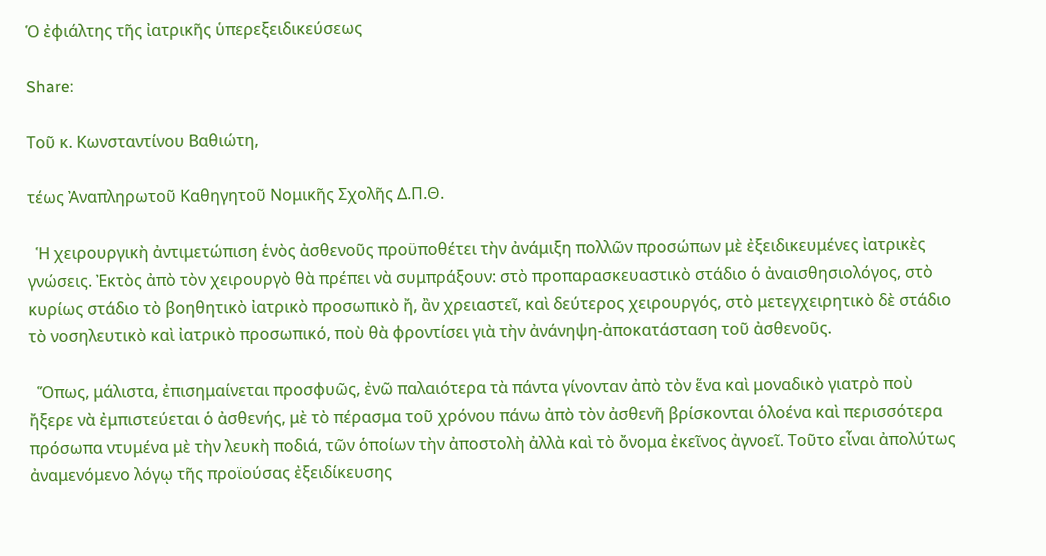Ὁ ἐφιάλτης τῆς ἰατρικῆς ὑπερεξειδικεύσεως

Share:

Τοῦ κ. Κωνσταντίνου Βαθιώτη,

τέως Ἀναπληρωτοῦ Καθηγητοῦ Νομικῆς Σχολῆς Δ.Π.Θ.

  Ἡ χειρουργικὴ ἀντιμετώπιση ἑνὸς ἀσθενοῦς προϋποθέτει τὴν ἀνάμιξη πολλῶν προσώπων μὲ ἐξειδικευμένες ἰατρικὲς γνώσεις. Ἐκτὸς ἀπὸ τὸν χειρουργὸ θὰ πρέπει νὰ συμπράξουν: στὸ προπαρασκευαστικὸ στάδιο ὁ ἀναισθησιολόγος, στὸ κυρίως στάδιο τὸ βοηθητικὸ ἰατρικὸ προσωπικὸ ἤ, ἂν χρειαστεῖ, καὶ δεύτερος χειρουργός, στὸ μετεγχειρητικὸ δὲ στάδιο τὸ νοσηλευτικὸ καὶ ἰατρικὸ προσωπικό, ποὺ θὰ φροντίσει γιὰ τὴν ἀνάνηψη-ἀποκατάσταση τοῦ ἀσθενοῦς.

  Ὅπως, μάλιστα, ἐπισημαίνεται προσφυῶς, ἐνῶ παλαιότερα τὰ πάντα γίνονταν ἀπὸ τὸν ἕνα καὶ μοναδικὸ γιατρὸ ποὺ ἤξερε νὰ ἐμπιστεύεται ὁ ἀσθενής, μὲ τὸ πέρασμα τοῦ χρόνου πάνω ἀπὸ τὸν ἀσθενῆ βρίσκονται ὁλοένα καὶ περισσότερα πρόσωπα ντυμένα μὲ τὴν λευκὴ ποδιά, τῶν ὁποίων τὴν ἀποστολὴ ἀλλὰ καὶ τὸ ὄνομα ἐκεῖνος ἀγνοεῖ. Τοῦτο εἶναι ἀπολύτως ἀναμενόμενο λόγῳ τῆς προϊούσας ἐξειδίκευσης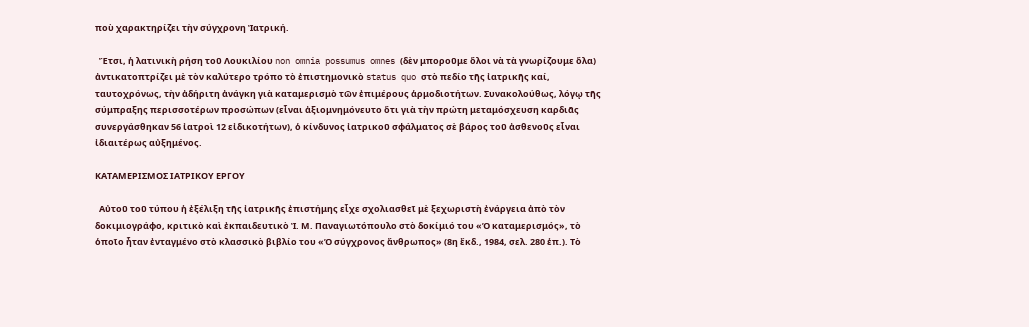ποὺ χαρακτηρίζει τὴν σύγχρονη Ἰατρική.

  Ἔτσι, ἡ λατινικὴ ρήση τοῦ Λουκιλίου non omnia possumus omnes (δὲν μποροῦμε ὅλοι νὰ τὰ γνωρίζουμε ὅλα) ἀντικατοπτρίζει μὲ τὸν καλύτερο τρόπο τὸ ἐπιστημονικὸ status quo στὸ πεδίο τῆς ἰατρικῆς καί, ταυτοχρόνως, τὴν ἀδήριτη ἀνάγκη γιὰ καταμερισμὸ τῶν ἐπιμέρους ἁρμοδιοτήτων. Συνακολούθως, λόγῳ τῆς σύμπραξης περισσοτέρων προσώπων (εἶναι ἀξιομνημόνευτο ὅτι γιὰ τὴν πρώτη μεταμόσχευση καρδιᾶς συνεργάσθηκαν 56 ἰατροὶ 12 εἰδικοτήτων), ὁ κίνδυνος ἰατρικοῦ σφάλματος σὲ βάρος τοῦ ἀσθενοῦς εἶναι ἰδιαιτέρως αὐξημένος.

ΚΑΤΑΜΕΡΙΣΜΟΣ ΙΑΤΡΙΚΟΥ ΕΡΓΟΥ

  Αὐτοῦ τοῦ τύπου ἡ ἐξέλιξη τῆς ἰατρικῆς ἐπιστήμης εἶχε σχολιασθεῖ μὲ ξεχωριστὴ ἐνάργεια ἀπὸ τὸν δοκιμιογράφο, κριτικὸ καὶ ἐκπαιδευτικὸ Ἰ. Μ. Παναγιωτόπουλο στὸ δοκίμιό του «Ὁ καταμερισμός», τὸ ὁποῖο ἦταν ἐνταγμένο στὸ κλασσικὸ βιβλίο του «Ὁ σύγχρονος ἄνθρωπος» (8η ἔκδ., 1984, σελ. 280 ἑπ.). Τὸ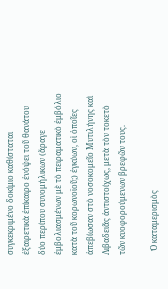συγκεκριμένο δοκίμιο καθίσταται ἐξαιρετικὰ ἐπίκαιρο ἐνόψει τοῦ θανάτου δύο περίπου συνομήλικων (ἄραγε ἐμβολιασμένων μὲ τὸ πειραματικὸ ἐμβόλιο κατὰ τοῦ κορωνοϊοῦ;) ἐγκύων, οἱ ὁποῖες ἀπεβίωσαν στὸ νοσοκομεῖο Μυτιλήνης καὶ Λιβαδειᾶς ἀντιστοίχως, μετὰ τὸν τοκετὸ τῶν κυοφορούμενων βρεφῶν τους.

  Ὁ καταμερισμὸς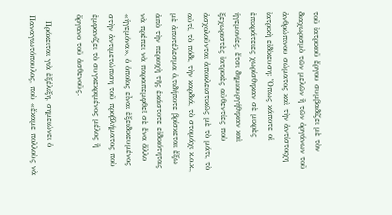τοῦ ἰατρικοῦ ἔργου συμβαδίζει μὲ τὸν διαχωρισμὸ τῶν μελῶν ἢ τῶν ὀργάνων τοῦ ἀνθρώπινου σώματος καὶ τὴν ἀντίστοιχη ἰατρικὴ εἰδίκευση: Ὅπως κάποτε οἱ ἐπικράτειες χωρίσθηκαν σὲ μικρὲς ἡγεμονίες, ἔτσι δημιουργήθηκαν καὶ ξεχωριστὲς ἰατρικὲς αὐθεντίες ποὺ ἀσχολοῦνται ἀποκλειστικῶς μὲ τὸ μάτι, τὸ αὐτί, τὸ πόδι, τὴν καρδιά, τὸ στομάχι κ.ο.κ., μὲ ἀποτέλεσμα ὁ,τιδήποτε βρίσκεται ἔξω ἀπὸ τὴν περιοχὴ τῆς ἑκάστοτε εἰδικότητας νὰ πρέπει νὰ παραπεμφθεῖ σὲ ἕνα ἄλλο «ἡγεμόνα», ὁ ὁποῖος εἶναι ἐξειδικευμένος στὴν ἀντιμετώπιση τοῦ προβλήματος ποὺ ἐμφανίζει τὸ συγκεκριμένος μέλος ἢ ὄργανο τοῦ ἀσθενοῦς.

  Πρόκειται γιὰ ἐξέλιξη, σημειώνει ὁ Παναγιωτόπουλος, ποὺ «ἔκαμε πολλοὺς νὰ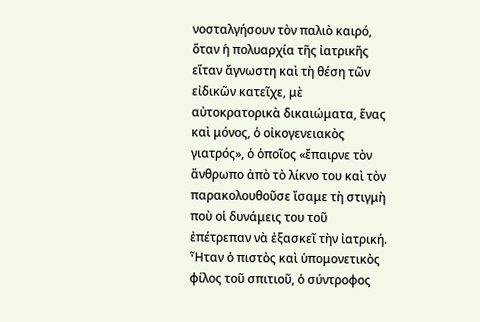νοσταλγήσουν τὸν παλιὸ καιρό, ὅταν ἡ πολυαρχία τῆς ἰατρικῆς εἴταν ἄγνωστη καὶ τὴ θέση τῶν εἰδικῶν κατεῖχε, μὲ αὐτοκρατορικὰ δικαιώματα, ἕνας καὶ μόνος, ὁ οἰκογενειακὸς γιατρός», ὁ ὁποῖος «ἔπαιρνε τὸν ἄνθρωπο ἀπὸ τὸ λίκνο του καὶ τὸν παρακολουθοῦσε ἴσαμε τὴ στιγμὴ ποὺ οἱ δυνάμεις του τοῦ ἐπέτρεπαν νὰ ἐξασκεῖ τὴν ἰατρική. Ἦταν ὁ πιστὸς καὶ ὑπομονετικὸς φίλος τοῦ σπιτιοῦ, ὁ σύντροφος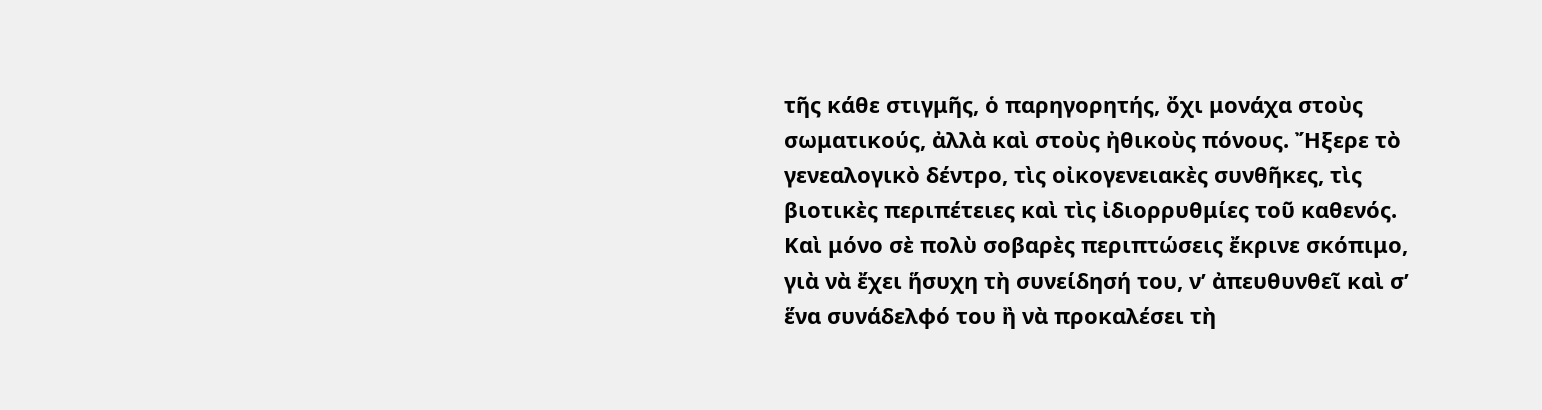τῆς κάθε στιγμῆς, ὁ παρηγορητής, ὄχι μονάχα στοὺς σωματικούς, ἀλλὰ καὶ στοὺς ἠθικοὺς πόνους. Ἤξερε τὸ γενεαλογικὸ δέντρο, τὶς οἰκογενειακὲς συνθῆκες, τὶς βιοτικὲς περιπέτειες καὶ τὶς ἰδιορρυθμίες τοῦ καθενός. Καὶ μόνο σὲ πολὺ σοβαρὲς περιπτώσεις ἔκρινε σκόπιμο, γιὰ νὰ ἔχει ἥσυχη τὴ συνείδησή του, ν’ ἀπευθυνθεῖ καὶ σ’ ἕνα συνάδελφό του ἢ νὰ προκαλέσει τὴ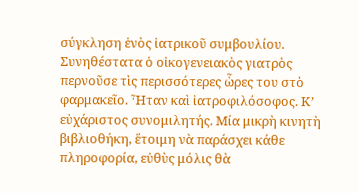σύγκληση ἑνὸς ἰατρικοῦ συμβουλίου. Συνηθέστατα ὁ οἰκογενειακὸς γιατρὸς περνοῦσε τὶς περισσότερες ὧρες του στὸ φαρμακεῖο. Ἦταν καὶ ἰατροφιλόσοφος. Κ’ εὐχάριστος συνομιλητής. Μία μικρὴ κινητὴ βιβλιοθήκη, ἕτοιμη νὰ παράσχει κάθε πληροφορία, εὐθὺς μόλις θὰ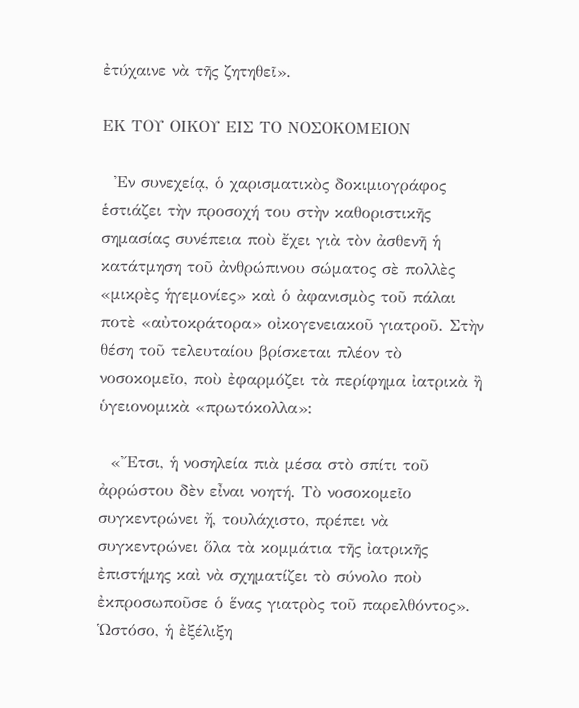ἐτύχαινε νὰ τῆς ζητηθεῖ».

ΕΚ ΤΟΥ ΟΙΚΟΥ ΕΙΣ ΤΟ ΝΟΣΟΚΟΜΕΙΟΝ

  Ἐν συνεχείᾳ, ὁ χαρισματικὸς δοκιμιογράφος ἑστιάζει τὴν προσοχή του στὴν καθοριστικῆς σημασίας συνέπεια ποὺ ἔχει γιὰ τὸν ἀσθενῆ ἡ κατάτμηση τοῦ ἀνθρώπινου σώματος σὲ πολλὲς «μικρὲς ἡγεμονίες» καὶ ὁ ἀφανισμὸς τοῦ πάλαι ποτὲ «αὐτοκράτορα» οἰκογενειακοῦ γιατροῦ. Στὴν θέση τοῦ τελευταίου βρίσκεται πλέον τὸ νοσοκομεῖο, ποὺ ἐφαρμόζει τὰ περίφημα ἰατρικὰ ἢ ὑγειονομικὰ «πρωτόκολλα»:

  «Ἔτσι, ἡ νοσηλεία πιὰ μέσα στὸ σπίτι τοῦ ἀρρώστου δὲν εἶναι νοητή. Τὸ νοσοκομεῖο συγκεντρώνει ἤ, τουλάχιστο, πρέπει νὰ συγκεντρώνει ὅλα τὰ κομμάτια τῆς ἰατρικῆς ἐπιστήμης καὶ νὰ σχηματίζει τὸ σύνολο ποὺ ἐκπροσωποῦσε ὁ ἕνας γιατρὸς τοῦ παρελθόντος». Ὡστόσο, ἡ ἐξέλιξη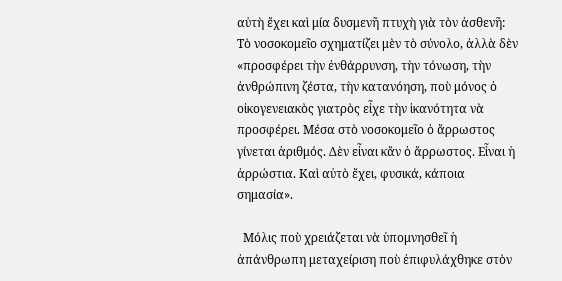αὐτὴ ἔχει καὶ μία δυσμενῆ πτυχὴ γιὰ τὸν ἀσθενῆ: Τὸ νοσοκομεῖο σχηματίζει μὲν τὸ σύνολο, ἀλλὰ δὲν «προσφέρει τὴν ἐνθάρρυνση, τὴν τόνωση, τὴν ἀνθρώπινη ζέστα, τὴν κατανόηση, ποὺ μόνος ὁ οἰκογενειακὸς γιατρὸς εἶχε τὴν ἱκανότητα νὰ προσφέρει. Μέσα στὸ νοσοκομεῖο ὁ ἄρρωστος γίνεται ἀριθμός. Δὲν εἶναι κἄν ὁ ἄρρωστος. Εἶναι ἡ ἀρρώστια. Καὶ αὐτὸ ἔχει, φυσικά, κάποια σημασία».

  Μόλις ποὺ χρειάζεται νὰ ὑπομνησθεῖ ἡ ἀπάνθρωπη μεταχείριση ποὺ ἐπιφυλάχθηκε στὸν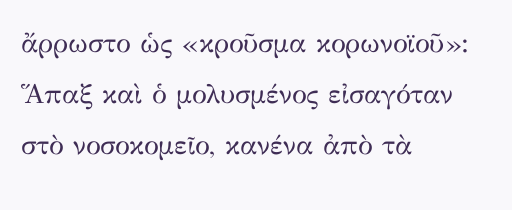ἄρρωστο ὡς «κροῦσμα κορωνοϊοῦ»: Ἅπαξ καὶ ὁ μολυσμένος εἰσαγόταν στὸ νοσοκομεῖο, κανένα ἀπὸ τὰ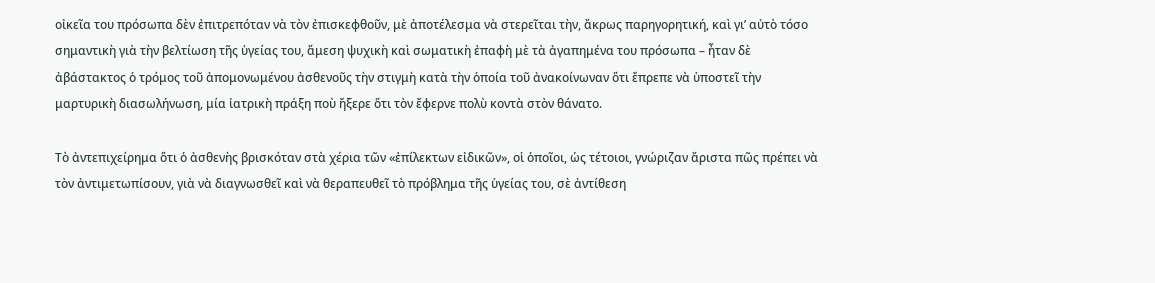οἰκεῖα του πρόσωπα δὲν ἐπιτρεπόταν νὰ τὸν ἐπισκεφθοῦν, μὲ ἀποτέλεσμα νὰ στερεῖται τὴν, ἄκρως παρηγορητική, καὶ γι’ αὐτὸ τόσο σημαντικὴ γιὰ τὴν βελτίωση τῆς ὑγείας του, ἄμεση ψυχικὴ καὶ σωματικὴ ἐπαφὴ μὲ τὰ ἀγαπημένα του πρόσωπα – ἦταν δὲ ἀβάστακτος ὁ τρόμος τοῦ ἀπομονωμένου ἀσθενοῦς τὴν στιγμὴ κατὰ τὴν ὁποία τοῦ ἀνακοίνωναν ὅτι ἔπρεπε νὰ ὑποστεῖ τὴν μαρτυρικὴ διασωλήνωση, μία ἰατρικὴ πράξη ποὺ ἤξερε ὅτι τὸν ἔφερνε πολὺ κοντὰ στὸν θάνατο.

Τὸ ἀντεπιχείρημα ὅτι ὁ ἀσθενὴς βρισκόταν στὰ χέρια τῶν «ἐπίλεκτων εἰδικῶν», οἱ ὁποῖοι, ὡς τέτοιοι, γνώριζαν ἄριστα πῶς πρέπει νὰ τὸν ἀντιμετωπίσουν, γιὰ νὰ διαγνωσθεῖ καὶ νὰ θεραπευθεῖ τὸ πρόβλημα τῆς ὑγείας του, σὲ ἀντίθεση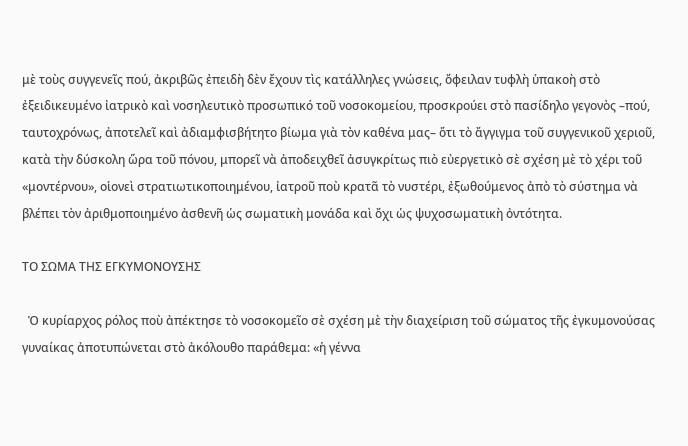μὲ τοὺς συγγενεῖς πού, ἀκριβῶς ἐπειδὴ δὲν ἔχουν τὶς κατάλληλες γνώσεις, ὄφειλαν τυφλὴ ὑπακοὴ στὸ ἐξειδικευμένο ἰατρικὸ καὶ νοσηλευτικὸ προσωπικό τοῦ νοσοκομείου, προσκρούει στὸ πασίδηλο γεγονὸς –πού, ταυτοχρόνως, ἀποτελεῖ καὶ ἀδιαμφισβήτητο βίωμα γιὰ τὸν καθένα μας– ὅτι τὸ ἄγγιγμα τοῦ συγγενικοῦ χεριοῦ, κατὰ τὴν δύσκολη ὥρα τοῦ πόνου, μπορεῖ νὰ ἀποδειχθεῖ ἀσυγκρίτως πιὸ εὐεργετικὸ σὲ σχέση μὲ τὸ χέρι τοῦ «μοντέρνου», οἱονεὶ στρατιωτικοποιημένου, ἰατροῦ ποὺ κρατᾶ τὸ νυστέρι, ἐξωθούμενος ἀπὸ τὸ σύστημα νὰ βλέπει τὸν ἀριθμοποιημένο ἀσθενῆ ὡς σωματικὴ μονάδα καὶ ὄχι ὡς ψυχοσωματικὴ ὀντότητα.

ΤΟ ΣΩΜΑ ΤΗΣ ΕΓΚΥΜΟΝΟΥΣΗΣ

  Ὁ κυρίαρχος ρόλος ποὺ ἀπέκτησε τὸ νοσοκομεῖο σὲ σχέση μὲ τὴν διαχείριση τοῦ σώματος τῆς ἐγκυμονούσας γυναίκας ἀποτυπώνεται στὸ ἀκόλουθο παράθεμα: «ἡ γέννα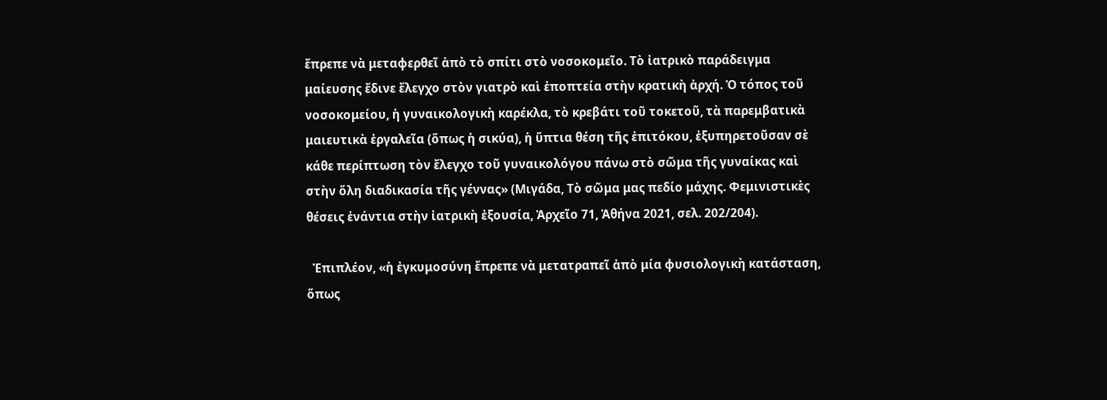ἔπρεπε νὰ μεταφερθεῖ ἀπὸ τὸ σπίτι στὸ νοσοκομεῖο. Τὸ ἰατρικὸ παράδειγμα μαίευσης ἔδινε ἔλεγχο στὸν γιατρὸ καὶ ἐποπτεία στὴν κρατικὴ ἀρχή. Ὁ τόπος τοῦ νοσοκομείου, ἡ γυναικολογικὴ καρέκλα, τὸ κρεβάτι τοῦ τοκετοῦ, τὰ παρεμβατικὰ μαιευτικὰ ἐργαλεῖα (ὅπως ἡ σικύα), ἡ ὕπτια θέση τῆς ἐπιτόκου, ἐξυπηρετοῦσαν σὲ κάθε περίπτωση τὸν ἔλεγχο τοῦ γυναικολόγου πάνω στὸ σῶμα τῆς γυναίκας καὶ στὴν ὅλη διαδικασία τῆς γέννας» (Μιγάδα, Τὸ σῶμα μας πεδίο μάχης. Φεμινιστικὲς θέσεις ἐνάντια στὴν ἰατρικὴ ἐξουσία, Ἀρχεῖο 71, Ἀθήνα 2021, σελ. 202/204).

  Ἐπιπλέον, «ἡ ἐγκυμοσύνη ἔπρεπε νὰ μετατραπεῖ ἀπὸ μία φυσιολογικὴ κατάσταση, ὅπως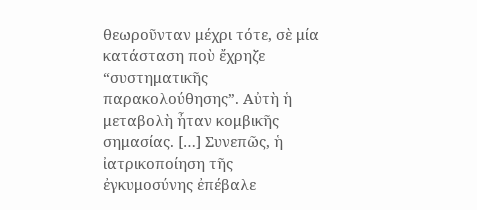θεωροῦνταν μέχρι τότε, σὲ μία κατάσταση ποὺ ἔχρηζε “συστηματικῆς παρακολούθησης”. Αὐτὴ ἡ μεταβολὴ ἦταν κομβικῆς σημασίας. […] Συνεπῶς, ἡ ἰατρικοποίηση τῆς ἐγκυμοσύνης ἐπέβαλε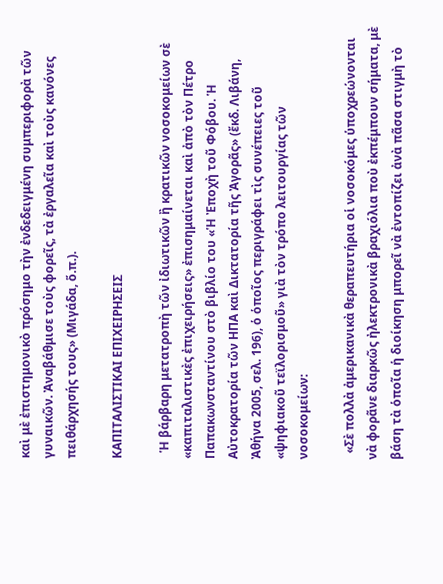καὶ μὲ ἐπιστημονικὸ πρόσημο τὴν ἐνδεδειγμένη συμπεριφορὰ τῶν γυναικῶν. Ἀναβάθμισε τοὺς φορεῖς, τὰ ἐργαλεῖα καὶ τοὺς κανόνες πειθάρχησής τους» (Μιγάδα, ὅ.π.).

ΚΑΠΙΤΑΛΙΣΤΙΚΑΙ ΕΠΙΧΕΙΡΗΣΕΙΣ

  Ἡ βάρβαρη μετατροπὴ τῶν ἰδιωτικῶν ἢ κρατικῶν νοσοκομείων σὲ «καπιταλιστικὲς ἐπιχειρήσεις» ἐπισημαίνεται καὶ ἀπὸ τὸν Πέτρο Παπακωνσταντίνου στὸ βιβλίο του «Ἡ Ἐποχὴ τοῦ Φόβου. Ἡ Αὐτοκρατορία τῶν ΗΠΑ καὶ Δικτατορία τῆς Ἀγορᾶς» (ἔκδ. Λιβάνη, Ἀθήνα 2005, σελ. 196), ὁ ὁποῖος περιγράφει τὶς συνέπειες τοῦ «ψηφιακοῦ τεϊλορισμοῦ» γιὰ τὸν τρόπο λειτουργίας τῶν νοσοκομείων:

  «Σὲ πολλὰ ἀμερικανικὰ θεραπευτήρια οἱ νοσοκόμες ὑποχρεώνονται νὰ φορᾶνε διαρκῶς ἠλεκτρονικὰ βραχιόλια ποὺ ἐκπέμπουν σήματα, μὲ βάση τὰ ὁποῖα ἡ διοίκηση μπορεῖ νὰ ἐντοπίζει ἀνὰ πᾶσα στιγμὴ τὸ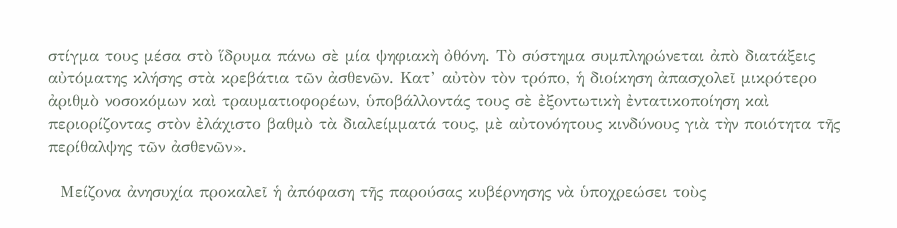στίγμα τους μέσα στὸ ἵδρυμα πάνω σὲ μία ψηφιακὴ ὀθόνη. Τὸ σύστημα συμπληρώνεται ἀπὸ διατάξεις αὐτόματης κλήσης στὰ κρεβάτια τῶν ἀσθενῶν. Κατ’ αὐτὸν τὸν τρόπο, ἡ διοίκηση ἀπασχολεῖ μικρότερο ἀριθμὸ νοσοκόμων καὶ τραυματιοφορέων, ὑποβάλλοντάς τους σὲ ἐξοντωτικὴ ἐντατικοποίηση καὶ περιορίζοντας στὸν ἐλάχιστο βαθμὸ τὰ διαλείμματά τους, μὲ αὐτονόητους κινδύνους γιὰ τὴν ποιότητα τῆς περίθαλψης τῶν ἀσθενῶν».

  Μείζονα ἀνησυχία προκαλεῖ ἡ ἀπόφαση τῆς παρούσας κυβέρνησης νὰ ὑποχρεώσει τοὺς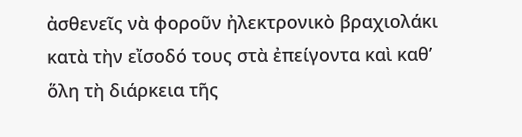ἀσθενεῖς νὰ φοροῦν ἠλεκτρονικὸ βραχιολάκι κατὰ τὴν εἴσοδό τους στὰ ἐπείγοντα καὶ καθ’ ὅλη τὴ διάρκεια τῆς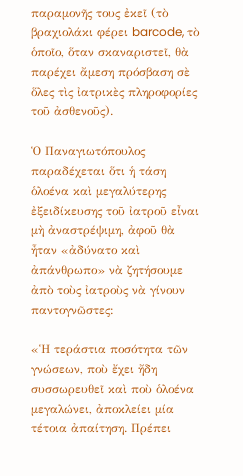παραμονῆς τους ἐκεῖ (τὸ βραχιολάκι φέρει barcode, τὸ ὁποῖο, ὅταν σκαναριστεῖ, θὰ παρέχει ἄμεση πρόσβαση σὲ ὅλες τὶς ἰατρικὲς πληροφορίες τοῦ ἀσθενοῦς).

Ὁ Παναγιωτόπουλος παραδέχεται ὅτι ἡ τάση ὁλοένα καὶ μεγαλύτερης ἐξειδίκευσης τοῦ ἰατροῦ εἶναι μὴ ἀναστρέψιμη, ἀφοῦ θὰ ἦταν «ἀδύνατο καὶ ἀπάνθρωπο» νὰ ζητήσουμε ἀπὸ τοὺς ἰατροὺς νὰ γίνουν παντογνῶστες:

«Ἡ τεράστια ποσότητα τῶν γνώσεων, ποὺ ἔχει ἤδη συσσωρευθεῖ καὶ ποὺ ὁλοένα μεγαλώνει, ἀποκλείει μία τέτοια ἀπαίτηση. Πρέπει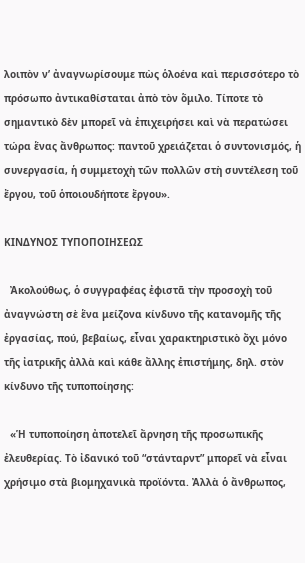λοιπὸν ν’ ἀναγνωρίσουμε πὼς ὁλοένα καὶ περισσότερο τὸ πρόσωπο ἀντικαθίσταται ἀπὸ τὸν ὅμιλο. Τίποτε τὸ σημαντικὸ δὲν μπορεῖ νὰ ἐπιχειρήσει καὶ νὰ περατώσει τώρα ἕνας ἄνθρωπος: παντοῦ χρειάζεται ὁ συντονισμός, ἡ συνεργασία, ἡ συμμετοχὴ τῶν πολλῶν στὴ συντέλεση τοῦ ἔργου, τοῦ ὁποιουδήποτε ἔργου».

ΚΙΝΔΥΝΟΣ ΤΥΠΟΠΟΙΗΣΕΩΣ

  Ἀκολούθως, ὁ συγγραφέας ἐφιστᾶ τὴν προσοχὴ τοῦ ἀναγνώστη σὲ ἕνα μείζονα κίνδυνο τῆς κατανομῆς τῆς ἐργασίας, πού, βεβαίως, εἶναι χαρακτηριστικὸ ὄχι μόνο τῆς ἰατρικῆς ἀλλὰ καὶ κάθε ἄλλης ἐπιστήμης, δηλ. στὸν κίνδυνο τῆς τυποποίησης:

  «Ἡ τυποποίηση ἀποτελεῖ ἄρνηση τῆς προσωπικῆς ἐλευθερίας. Τὸ ἰδανικό τοῦ “στάνταρντ” μπορεῖ νὰ εἶναι χρήσιμο στὰ βιομηχανικὰ προϊόντα. Ἀλλὰ ὁ ἄνθρωπος,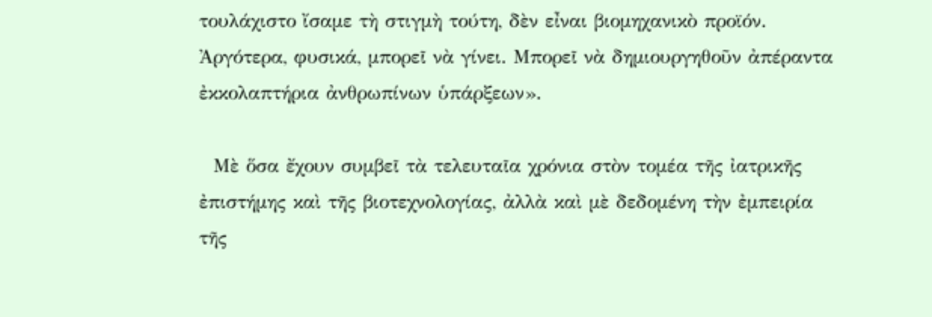τουλάχιστο ἴσαμε τὴ στιγμὴ τούτη, δὲν εἶναι βιομηχανικὸ προϊόν. Ἀργότερα, φυσικά, μπορεῖ νὰ γίνει. Μπορεῖ νὰ δημιουργηθοῦν ἀπέραντα ἐκκολαπτήρια ἀνθρωπίνων ὑπάρξεων».

  Μὲ ὅσα ἔχουν συμβεῖ τὰ τελευταῖα χρόνια στὸν τομέα τῆς ἰατρικῆς ἐπιστήμης καὶ τῆς βιοτεχνολογίας, ἀλλὰ καὶ μὲ δεδομένη τὴν ἐμπειρία τῆς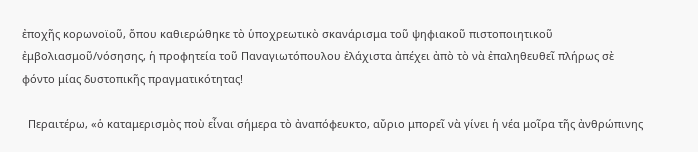ἐποχῆς κορωνοϊοῦ, ὅπου καθιερώθηκε τὸ ὑποχρεωτικὸ σκανάρισμα τοῦ ψηφιακοῦ πιστοποιητικοῦ ἐμβολιασμοῦ/νόσησης, ἡ προφητεία τοῦ Παναγιωτόπουλου ἐλάχιστα ἀπέχει ἀπὸ τὸ νὰ ἐπαληθευθεῖ πλήρως σὲ φόντο μίας δυστοπικῆς πραγματικότητας!

  Περαιτέρω, «ὁ καταμερισμὸς ποὺ εἶναι σήμερα τὸ ἀναπόφευκτο, αὔριο μπορεῖ νὰ γίνει ἡ νέα μοῖρα τῆς ἀνθρώπινης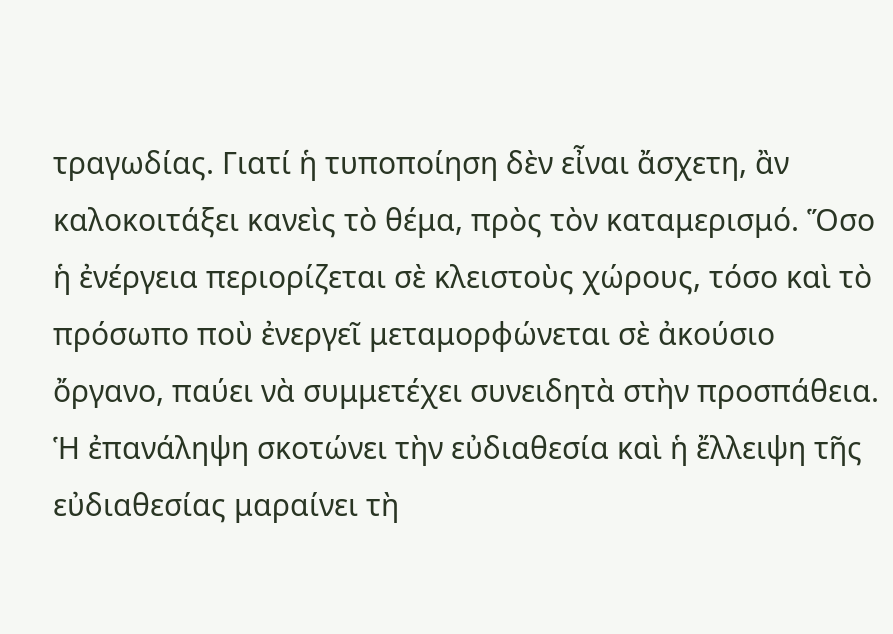τραγωδίας. Γιατί ἡ τυποποίηση δὲν εἶναι ἄσχετη, ἂν καλοκοιτάξει κανεὶς τὸ θέμα, πρὸς τὸν καταμερισμό. Ὅσο ἡ ἐνέργεια περιορίζεται σὲ κλειστοὺς χώρους, τόσο καὶ τὸ πρόσωπο ποὺ ἐνεργεῖ μεταμορφώνεται σὲ ἀκούσιο ὄργανο, παύει νὰ συμμετέχει συνειδητὰ στὴν προσπάθεια. Ἡ ἐπανάληψη σκοτώνει τὴν εὐδιαθεσία καὶ ἡ ἔλλειψη τῆς εὐδιαθεσίας μαραίνει τὴ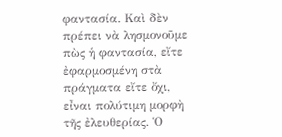φαντασία. Καὶ δὲν πρέπει νὰ λησμονοῦμε πὼς ἡ φαντασία, εἴτε ἐφαρμοσμένη στὰ πράγματα εἴτε ὄχι, εἶναι πολύτιμη μορφὴ τῆς ἐλευθερίας. Ὁ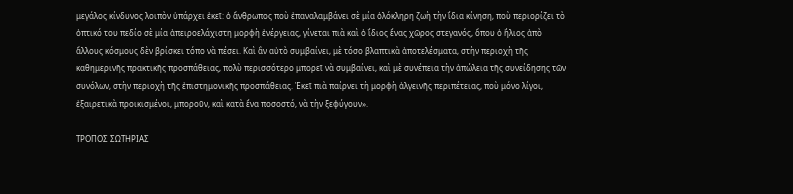μεγάλος κίνδυνος λοιπὸν ὑπάρχει ἐκεῖ: ὁ ἄνθρωπος ποὺ ἐπαναλαμβάνει σὲ μία ὁλόκληρη ζωὴ τὴν ἴδια κίνηση, ποὺ περιορίζει τὸ ὀπτικό του πεδίο σὲ μία ἀπειροελάχιστη μορφὴ ἐνέργειας, γίνεται πιὰ καὶ ὁ ἴδιος ἕνας χῶρος στεγανός, ὅπου ὁ ἥλιος ἀπὸ ἄλλους κόσμους δὲν βρίσκει τόπο νὰ πέσει. Καὶ ἂν αὐτὸ συμβαίνει, μὲ τόσο βλαπτικὰ ἀποτελέσματα, στὴν περιοχὴ τῆς καθημερινῆς πρακτικῆς προσπάθειας, πολὺ περισσότερο μπορεῖ νὰ συμβαίνει, καὶ μὲ συνέπεια τὴν ἀπώλεια τῆς συνείδησης τῶν συνόλων, στὴν περιοχὴ τῆς ἐπιστημονικῆς προσπάθειας. Ἐκεῖ πιὰ παίρνει τὴ μορφὴ ἀλγεινῆς περιπέτειας, ποὺ μόνο λίγοι, ἐξαιρετικὰ προικισμένοι, μποροῦν, καὶ κατὰ ἕνα ποσοστό, νὰ τὴν ξεφύγουν».

ΤΡΟΠΟΣ ΣΩΤΗΡΙΑΣ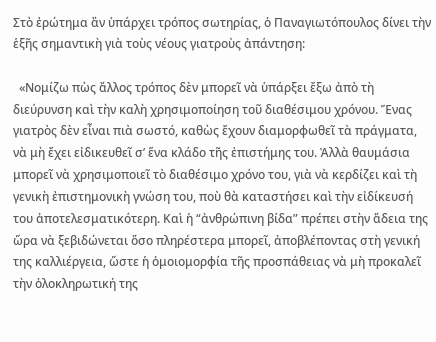Στὸ ἐρώτημα ἂν ὑπάρχει τρόπος σωτηρίας, ὁ Παναγιωτόπουλος δίνει τὴν ἑξῆς σημαντικὴ γιὰ τοὺς νέους γιατροὺς ἀπάντηση:

  «Νομίζω πὼς ἄλλος τρόπος δὲν μπορεῖ νὰ ὑπάρξει ἔξω ἀπὸ τὴ διεύρυνση καὶ τὴν καλὴ χρησιμοποίηση τοῦ διαθέσιμου χρόνου. Ἕνας γιατρὸς δὲν εἶναι πιὰ σωστό, καθὼς ἔχουν διαμορφωθεῖ τὰ πράγματα, νὰ μὴ ἔχει εἰδικευθεῖ σ’ ἕνα κλάδο τῆς ἐπιστήμης του. Ἀλλὰ θαυμάσια μπορεῖ νὰ χρησιμοποιεῖ τὸ διαθέσιμο χρόνο του, γιὰ νὰ κερδίζει καὶ τὴ γενικὴ ἐπιστημονικὴ γνώση του, ποὺ θὰ καταστήσει καὶ τὴν εἰδίκευσή του ἀποτελεσματικότερη. Καὶ ἡ “ἀνθρώπινη βίδα” πρέπει στὴν ἄδεια της ὥρα νὰ ξεβιδώνεται ὅσο πληρέστερα μπορεῖ, ἀποβλέποντας στὴ γενική της καλλιέργεια, ὥστε ἡ ὁμοιομορφία τῆς προσπάθειας νὰ μὴ προκαλεῖ τὴν ὁλοκληρωτική της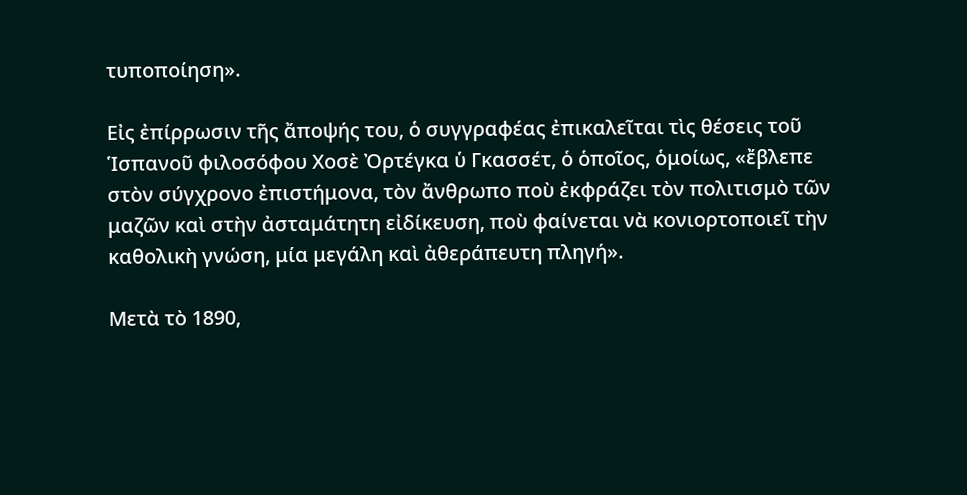τυποποίηση».

Εἰς ἐπίρρωσιν τῆς ἄποψής του, ὁ συγγραφέας ἐπικαλεῖται τὶς θέσεις τοῦ Ἱσπανοῦ φιλοσόφου Χοσὲ Ὀρτέγκα ὑ Γκασσέτ, ὁ ὁποῖος, ὁμοίως, «ἔβλεπε στὸν σύγχρονο ἐπιστήμονα, τὸν ἄνθρωπο ποὺ ἐκφράζει τὸν πολιτισμὸ τῶν μαζῶν καὶ στὴν ἀσταμάτητη εἰδίκευση, ποὺ φαίνεται νὰ κονιορτοποιεῖ τὴν καθολικὴ γνώση, μία μεγάλη καὶ ἀθεράπευτη πληγή».

Μετὰ τὸ 1890,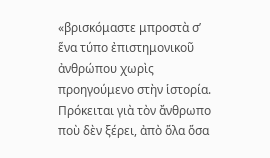«βρισκόμαστε μπροστὰ σ’ ἕνα τύπο ἐπιστημονικοῦ ἀνθρώπου χωρὶς προηγούμενο στὴν ἱστορία. Πρόκειται γιὰ τὸν ἄνθρωπο ποὺ δὲν ξέρει, ἀπὸ ὅλα ὅσα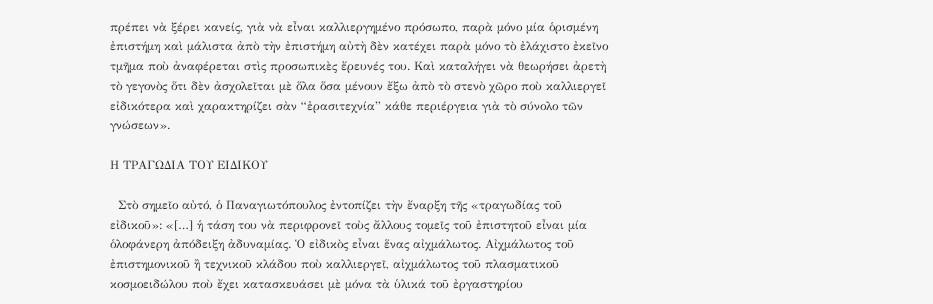πρέπει νὰ ξέρει κανείς, γιὰ νὰ εἶναι καλλιεργημένο πρόσωπο, παρὰ μόνο μία ὁρισμένη ἐπιστήμη καὶ μάλιστα ἀπὸ τὴν ἐπιστήμη αὐτὴ δὲν κατέχει παρὰ μόνο τὸ ἐλάχιστο ἐκεῖνο τμῆμα ποὺ ἀναφέρεται στὶς προσωπικὲς ἔρευνές του. Καὶ καταλήγει νὰ θεωρήσει ἀρετὴ τὸ γεγονὸς ὅτι δὲν ἀσχολεῖται μὲ ὅλα ὅσα μένουν ἔξω ἀπὸ τὸ στενὸ χῶρο ποὺ καλλιεργεῖ εἰδικότερα καὶ χαρακτηρίζει σὰν “ἐρασιτεχνία” κάθε περιέργεια γιὰ τὸ σύνολο τῶν γνώσεων».

Η ΤΡΑΓΩΔΙΑ ΤΟΥ ΕΙΔΙΚΟΥ

  Στὸ σημεῖο αὐτό, ὁ Παναγιωτόπουλος ἐντοπίζει τὴν ἔναρξη τῆς «τραγωδίας τοῦ εἰδικοῦ»: «[…] ἡ τάση του νὰ περιφρονεῖ τοὺς ἄλλους τομεῖς τοῦ ἐπιστητοῦ εἶναι μία ὁλοφάνερη ἀπόδειξη ἀδυναμίας. Ὁ εἰδικὸς εἶναι ἕνας αἰχμάλωτος. Αἰχμάλωτος τοῦ ἐπιστημονικοῦ ἢ τεχνικοῦ κλάδου ποὺ καλλιεργεῖ, αἰχμάλωτος τοῦ πλασματικοῦ κοσμοειδώλου ποὺ ἔχει κατασκευάσει μὲ μόνα τὰ ὑλικά τοῦ ἐργαστηρίου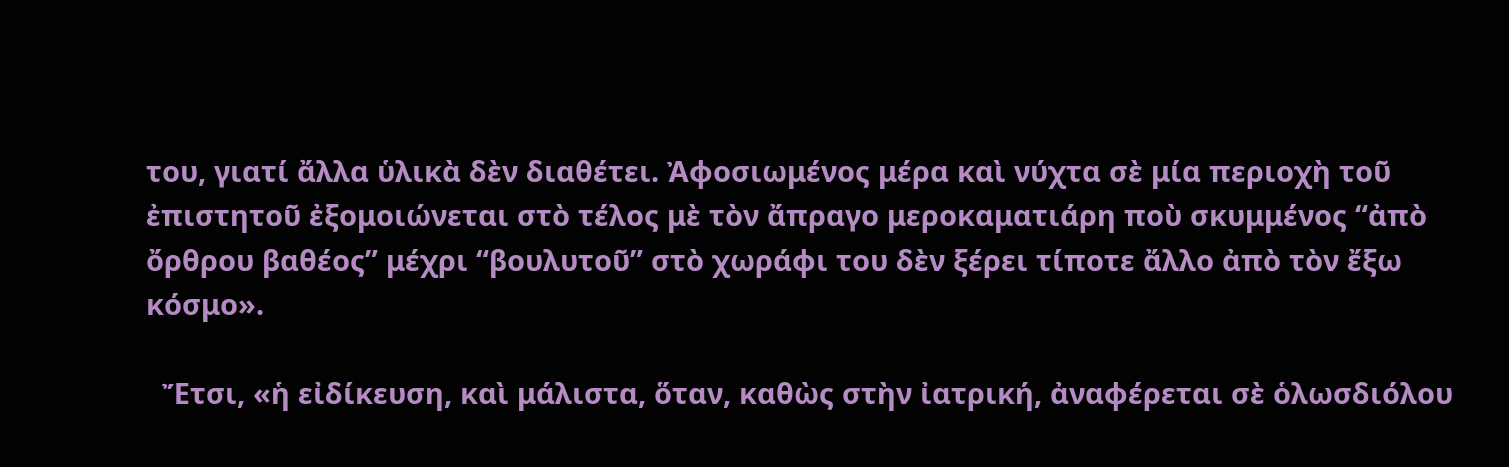του, γιατί ἄλλα ὑλικὰ δὲν διαθέτει. Ἀφοσιωμένος μέρα καὶ νύχτα σὲ μία περιοχὴ τοῦ ἐπιστητοῦ ἐξομοιώνεται στὸ τέλος μὲ τὸν ἄπραγο μεροκαματιάρη ποὺ σκυμμένος “ἀπὸ ὄρθρου βαθέος” μέχρι “βουλυτοῦ” στὸ χωράφι του δὲν ξέρει τίποτε ἄλλο ἀπὸ τὸν ἔξω κόσμο».

  Ἔτσι, «ἡ εἰδίκευση, καὶ μάλιστα, ὅταν, καθὼς στὴν ἰατρική, ἀναφέρεται σὲ ὁλωσδιόλου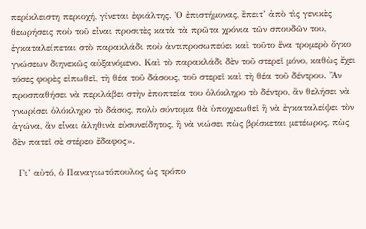περίκλειστη περιοχή, γίνεται ἐφιάλτης. Ὁ ἐπιστήμονας, ἒπειτ’ ἀπὸ τὶς γενικὲς θεωρήσεις ποὺ τοῦ εἶναι προσιτὲς κατὰ τὰ πρῶτα χρόνια τῶν σπουδῶν του, ἐγκαταλείπεται στὸ παρακλάδι ποὺ ἀντιπροσωπεύει καὶ τοῦτο ἕνα τρομερὸ ὄγκο γνώσεων διηνεκῶς αὐξανόμενο. Καὶ τὸ παρακλάδι δὲν τοῦ στερεῖ μόνο, καθὼς ἔχει τόσες φορὲς εἰπωθεῖ, τὴ θέα τοῦ δάσους, τοῦ στερεῖ καὶ τὴ θέα τοῦ δέντρου. Ἂν προσπαθήσει νὰ περιλάβει στὴν ἐποπτεία του ὁλόκληρο τὸ δέντρο, ἂν θελήσει νὰ γνωρίσει ὁλόκληρο τὸ δάσος, πολὺ σύντομα θὰ ὑποχρεωθεῖ ἢ νὰ ἐγκαταλείψει τὸν ἀγώνα, ἂν εἶναι ἀληθινὰ εὐσυνείδητος, ἢ νὰ νιώσει πὼς βρίσκεται μετέωρος, πὼς δὲν πατεῖ σὲ στέρεο ἔδαφος».

  Γι’ αὐτό, ὁ Παναγιωτόπουλος ὡς τρόπο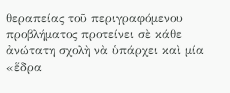θεραπείας τοῦ περιγραφόμενου προβλήματος προτείνει σὲ κάθε ἀνώτατη σχολὴ νὰ ὑπάρχει καὶ μία «ἕδρα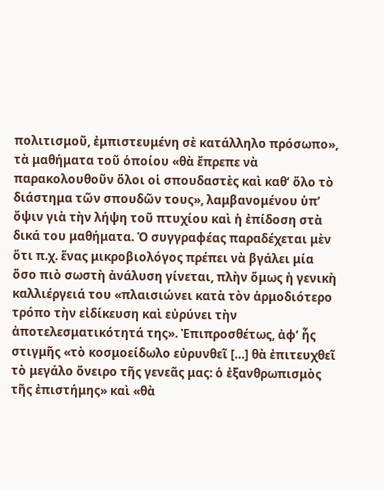πολιτισμοῦ, ἐμπιστευμένη σὲ κατάλληλο πρόσωπο», τὰ μαθήματα τοῦ ὁποίου «θὰ ἔπρεπε νὰ παρακολουθοῦν ὅλοι οἱ σπουδαστὲς καὶ καθ’ ὅλο τὸ διάστημα τῶν σπουδῶν τους», λαμβανομένου ὑπ’ ὄψιν γιὰ τὴν λήψη τοῦ πτυχίου καὶ ἡ ἐπίδοση στὰ δικά του μαθήματα. Ὁ συγγραφέας παραδέχεται μὲν ὅτι π.χ. ἕνας μικροβιολόγος πρέπει νὰ βγάλει μία ὅσο πιὸ σωστὴ ἀνάλυση γίνεται, πλὴν ὅμως ἡ γενικὴ καλλιέργειά του «πλαισιώνει κατὰ τὸν ἁρμοδιότερο τρόπο τὴν εἰδίκευση καὶ εὐρύνει τὴν ἀποτελεσματικότητά της». Ἐπιπροσθέτως, ἀφ’ ἧς στιγμῆς «τὸ κοσμοείδωλο εὐρυνθεῖ […] θὰ ἐπιτευχθεῖ τὸ μεγάλο ὄνειρο τῆς γενεᾶς μας: ὁ ἐξανθρωπισμὸς τῆς ἐπιστήμης» καὶ «θὰ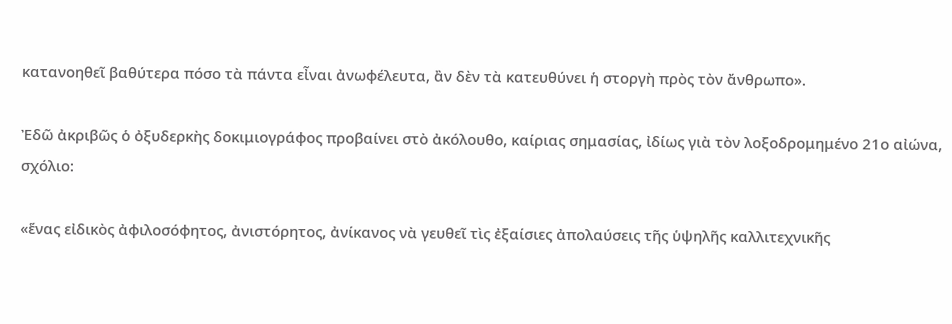κατανοηθεῖ βαθύτερα πόσο τὰ πάντα εἶναι ἀνωφέλευτα, ἂν δὲν τὰ κατευθύνει ἡ στοργὴ πρὸς τὸν ἄνθρωπο».

Ἐδῶ ἀκριβῶς ὁ ὀξυδερκὴς δοκιμιογράφος προβαίνει στὸ ἀκόλουθο, καίριας σημασίας, ἰδίως γιὰ τὸν λοξοδρομημένο 21ο αἰώνα, σχόλιο:

«ἕνας εἰδικὸς ἀφιλοσόφητος, ἀνιστόρητος, ἀνίκανος νὰ γευθεῖ τὶς ἐξαίσιες ἀπολαύσεις τῆς ὑψηλῆς καλλιτεχνικῆς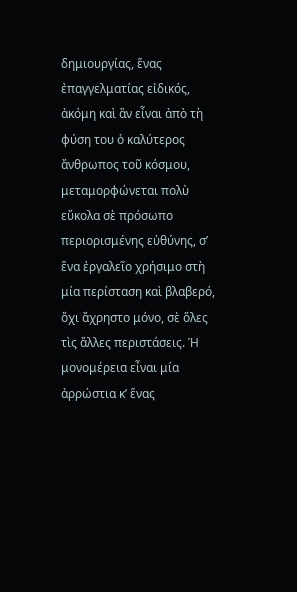δημιουργίας, ἕνας ἐπαγγελματίας εἰδικός, ἀκόμη καὶ ἂν εἶναι ἀπὸ τὴ φύση του ὁ καλύτερος ἄνθρωπος τοῦ κόσμου, μεταμορφώνεται πολὺ εὔκολα σὲ πρόσωπο περιορισμένης εὐθύνης, σ’ ἕνα ἐργαλεῖο χρήσιμο στὴ μία περίσταση καὶ βλαβερό, ὄχι ἄχρηστο μόνο, σὲ ὅλες τὶς ἄλλες περιστάσεις. Ἡ μονομέρεια εἶναι μία ἀρρώστια κ’ ἕνας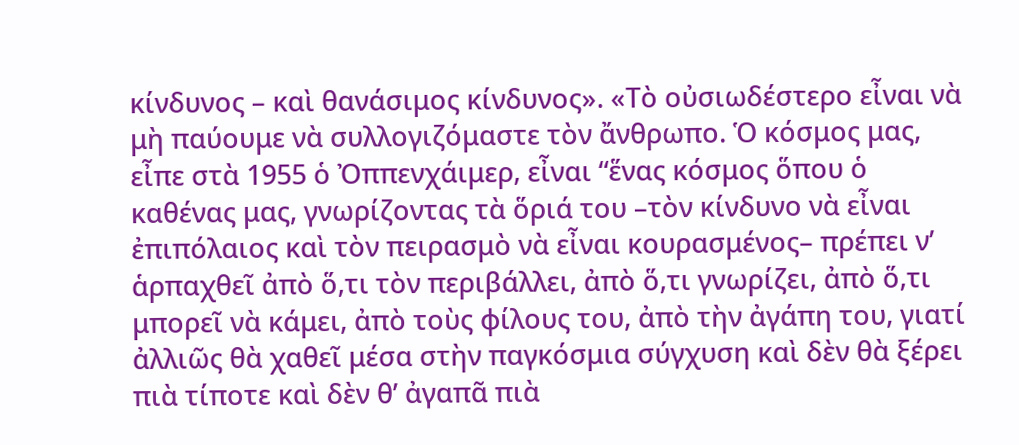κίνδυνος – καὶ θανάσιμος κίνδυνος». «Τὸ οὐσιωδέστερο εἶναι νὰ μὴ παύουμε νὰ συλλογιζόμαστε τὸν ἄνθρωπο. Ὁ κόσμος μας, εἶπε στὰ 1955 ὁ Ὀππενχάιμερ, εἶναι “ἕνας κόσμος ὅπου ὁ καθένας μας, γνωρίζοντας τὰ ὅριά του –τὸν κίνδυνο νὰ εἶναι ἐπιπόλαιος καὶ τὸν πειρασμὸ νὰ εἶναι κουρασμένος– πρέπει ν’ ἁρπαχθεῖ ἀπὸ ὅ,τι τὸν περιβάλλει, ἀπὸ ὅ,τι γνωρίζει, ἀπὸ ὅ,τι μπορεῖ νὰ κάμει, ἀπὸ τοὺς φίλους του, ἀπὸ τὴν ἀγάπη του, γιατί ἀλλιῶς θὰ χαθεῖ μέσα στὴν παγκόσμια σύγχυση καὶ δὲν θὰ ξέρει πιὰ τίποτε καὶ δὲν θ’ ἀγαπᾶ πιὰ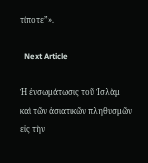τίποτε”».

  Next Article

Ἡ ἐνσωμάτωσις τοῦ Ἰσλὰμ καὶ τῶν ἀσιατικῶν πληθυσμῶν εἰς τὴν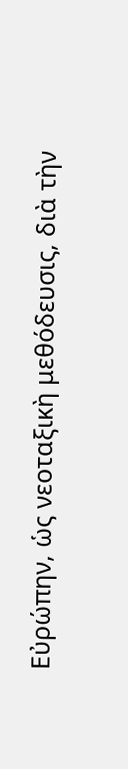Εὐρώπην, ὡς νεοταξικὴ μεθόδευσις, διὰ τὴν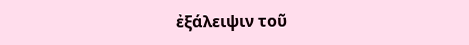ἐξάλειψιν τοῦ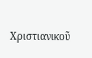Χριστιανικοῦ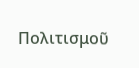Πολιτισμοῦ